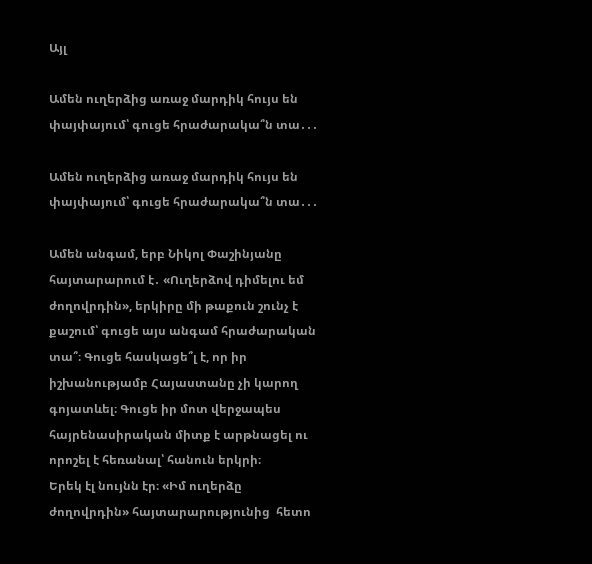Այլ

Ամեն ուղերձից առաջ մարդիկ հույս են փայփայում՝ գուցե հրաժարակա՞ն տա․․․

Ամեն ուղերձից առաջ մարդիկ հույս են փայփայում՝ գուցե հրաժարակա՞ն տա․․․

Ամեն անգամ, երբ Նիկոլ Փաշինյանը հայտարարում է․ «Ուղերձով դիմելու եմ ժողովրդին», երկիրը մի թաքուն շունչ է քաշում՝ գուցե այս անգամ հրաժարական տա՞։ Գուցե հասկացե՞լ է, որ իր իշխանությամբ Հայաստանը չի կարող գոյատևել։ Գուցե իր մոտ վերջապես հայրենասիրական միտք է արթնացել ու որոշել է հեռանալ՝ հանուն երկրի։
Երեկ էլ նույնն էր։ «Իմ ուղերձը ժողովրդին» հայտարարությունից  հետո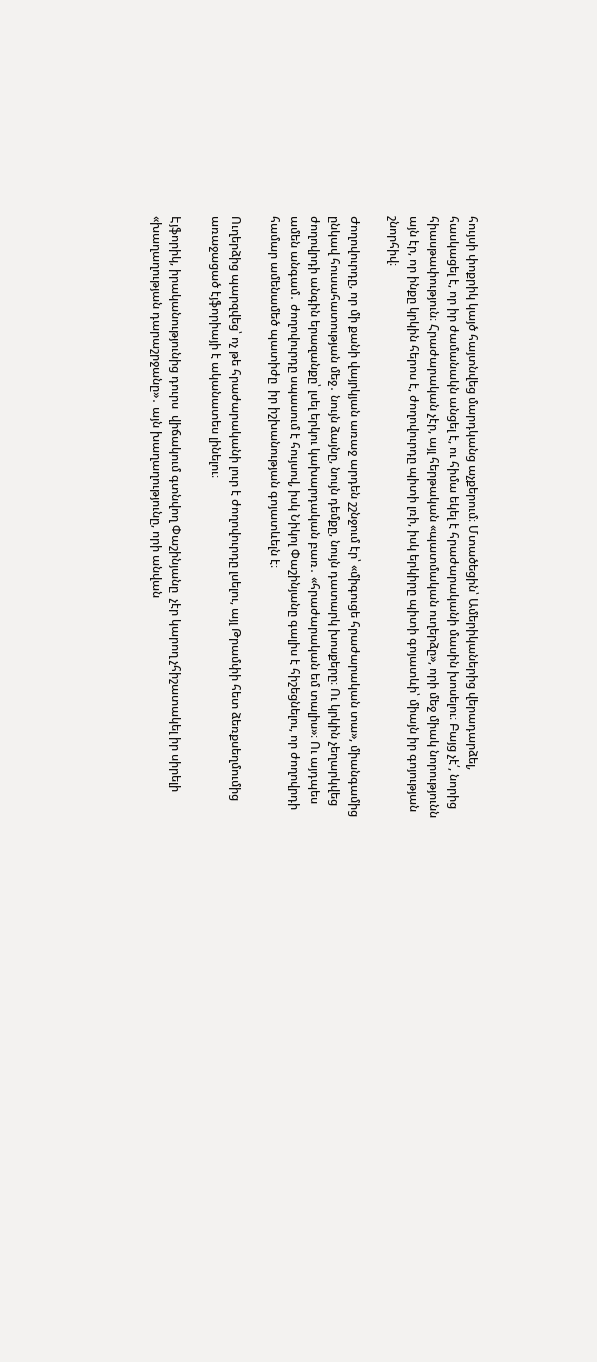հույսի փոքրիկ կայծ հայտնվեց մարդկանց աչքերում։ Մտածեցին՝ Ամերիկաներից վերադարձել, հասկացել է, որ իր ժամանակն անցել է, ու հիմա եկել է հրաժարականի մասին խոսելու։ Բայց չէ՛, նորից հիասթափություն։ Հրաժարական չէր, այլ հերթական «պատմական ուղերձը», որի մեջ միակ նորությունն այն էր, որ ինքը կրկին հերոս է, ժողովուրդը պիտի լռի, իսկ երկիրը պիտի գոյատևի՝ միայն իր գոյության շնորհիվ։

Ժողովուրդը, որ մի քանի վայրկյան առաջ արդեն շշնջում էր՝ «միգուցե հրաժարական տա», միանգամից ընկավ հուսահատության մեջ․ նույն ձայնը, նույն դեմքը, նույն դատարկ խոսքերը։ Ու կրկին չեղարկվեց ժողովրդի անգին երազանքը՝ լսել երկու կախարդական բառ․ «հրաժարական եմ տալիս»։ Ու այդպես ամեն անգամ․ ժողովուրդը սպասում է հույսով, իսկ Նիկոլ Փաշինյանը գալիս է հիշեցնելու, որ ժողովրդի համար ամենամեծ պատիժը  իր իշխանության գոյատևելն է։

Ուղերձից պարզվեց՝ ոչ թե հրաժարականի լուր է ժողովուրդը լսելու, այլ Թրամփի հետ ձեռքսեղմումից առաջացած էյֆորիայի է ականատես լինելու։

Էյֆորիկ, իրականությունից դուրս  վիճակում գտնվող Փաշինյանը  չէր կարող չհիշատակել իր սիրելի «խաղաղության դարաշրջանը»․ այն խաղաղությունը, որի անվան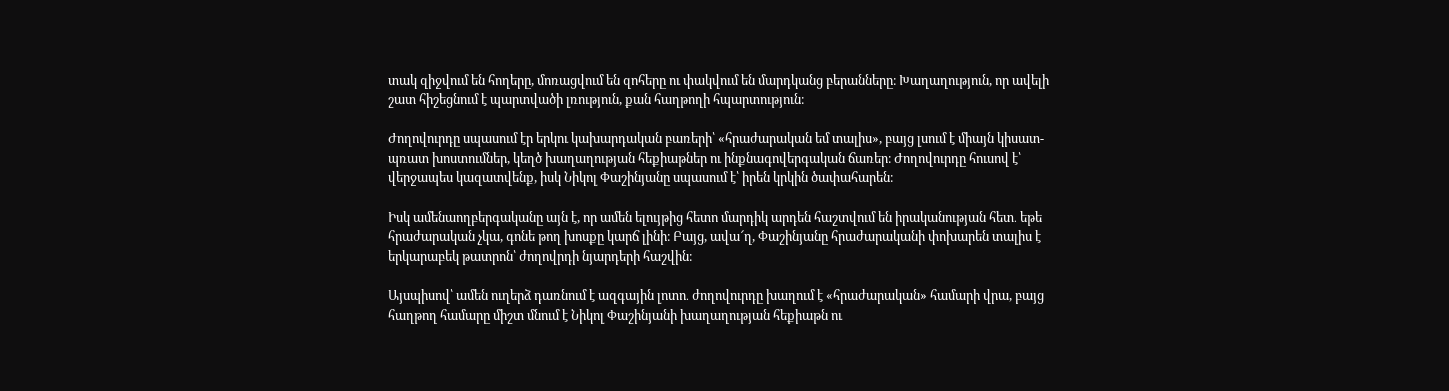տակ զիջվում են հողերը, մոռացվում են զոհերը ու փակվում են մարդկանց բերանները։ Խաղաղություն, որ ավելի շատ հիշեցնում է պարտվածի լռություն, քան հաղթողի հպարտություն։

Ժողովուրդը սպասում էր երկու կախարդական բառերի՝ «հրաժարական եմ տալիս», բայց լսում է միայն կիսատ-պռատ խոստումներ, կեղծ խաղաղության հեքիաթներ ու ինքնագովերգական ճառեր։ Ժողովուրդը հուսով է՝ վերջապես կազատվենք, իսկ Նիկոլ Փաշինյանը սպասում է՝ իրեն կրկին ծափահարեն։

Իսկ ամենաողբերգականը այն է, որ ամեն ելույթից հետո մարդիկ արդեն հաշտվում են իրականության հետ․ եթե հրաժարական չկա, գոնե թող խոսքը կարճ լինի։ Բայց, ավա՜ղ, Փաշինյանը հրաժարականի փոխարեն տալիս է երկարաբեկ թատրոն՝ ժողովրդի նյարդերի հաշվին։

Այսպիսով՝ ամեն ուղերձ դառնում է ազգային լոտո․ ժողովուրդը խաղում է «հրաժարական» համարի վրա, բայց հաղթող համարը միշտ մնում է Նիկոլ Փաշինյանի խաղաղության հեքիաթն ու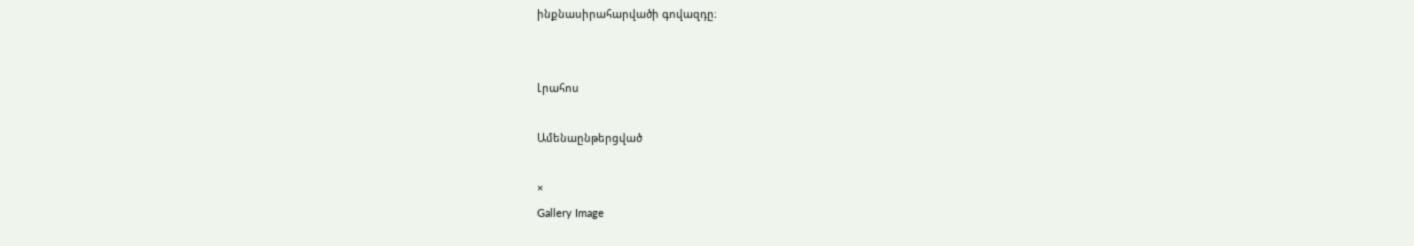ինքնասիրահարվածի գովազդը։


Լրահոս

Ամենաընթերցված

×
Gallery Image